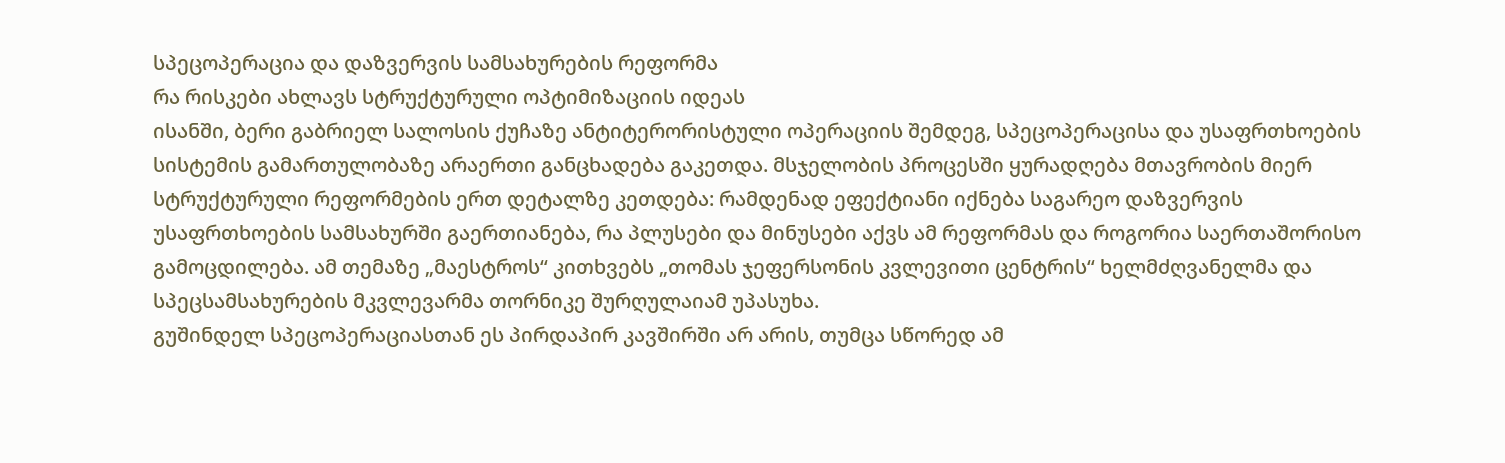სპეცოპერაცია და დაზვერვის სამსახურების რეფორმა
რა რისკები ახლავს სტრუქტურული ოპტიმიზაციის იდეას
ისანში, ბერი გაბრიელ სალოსის ქუჩაზე ანტიტერორისტული ოპერაციის შემდეგ, სპეცოპერაცისა და უსაფრთხოების სისტემის გამართულობაზე არაერთი განცხადება გაკეთდა. მსჯელობის პროცესში ყურადღება მთავრობის მიერ სტრუქტურული რეფორმების ერთ დეტალზე კეთდება: რამდენად ეფექტიანი იქნება საგარეო დაზვერვის უსაფრთხოების სამსახურში გაერთიანება, რა პლუსები და მინუსები აქვს ამ რეფორმას და როგორია საერთაშორისო გამოცდილება. ამ თემაზე „მაესტროს“ კითხვებს „თომას ჯეფერსონის კვლევითი ცენტრის“ ხელმძღვანელმა და სპეცსამსახურების მკვლევარმა თორნიკე შურღულაიამ უპასუხა.
გუშინდელ სპეცოპერაციასთან ეს პირდაპირ კავშირში არ არის, თუმცა სწორედ ამ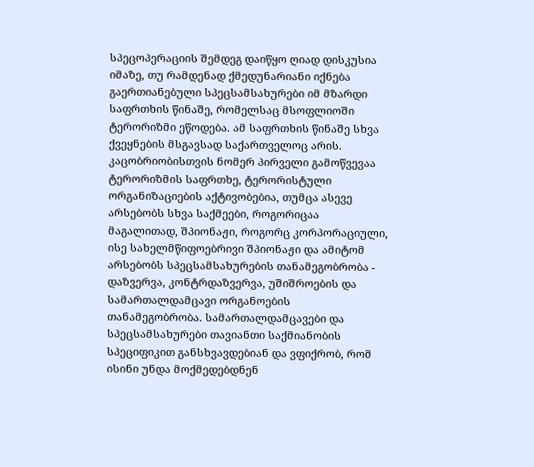სპეცოპერაციის შემდეგ დაიწყო ღიად დისკუსია იმაზე, თუ რამდენად ქმედუნარიანი იქნება გაერთიანებული სპეცსამსახურები იმ მზარდი საფრთხის წინაშე, რომელსაც მსოფლიოში ტერორიზმი ეწოდება. ამ საფრთხის წინაშე სხვა ქვეყნების მსგავსად საქართველოც არის.
კაცობრიობისთვის ნომერ პირველი გამოწვევაა ტერორიზმის საფრთხე, ტერორისტული ორგანიზაციების აქტივობებია, თუმცა ასევე არსებობს სხვა საქმეები, როგორიცაა მაგალითად, შპიონაჟი, როგორც კორპორაციული, ისე სახელმწიფოებრივი შპიონაჟი და ამიტომ არსებობს სპეცსამსახურების თანამეგობრობა - დაზვერვა, კონტრდაზვერვა, უშიშროების და სამართალდამცავი ორგანოების თანამეგობრობა. სამართალდამცავები და სპეცსამსახურები თავიანთი საქმიანობის სპეციფიკით განსხვავდებიან და ვფიქრობ, რომ ისინი უნდა მოქმედებდნენ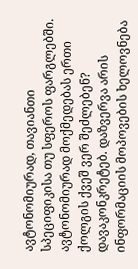ავტონომიურად, თავიანთი სპეციფიკისა თუ სფეროს ფარგლებში.
ავტონომიურად მოქმედებას ერთი ქოლგის ქვეშ ვერ შეძლებენ?
დავაკონკრეტებ. დაზვერვა არის ინფორმაციის მოპოვების ხელოვნება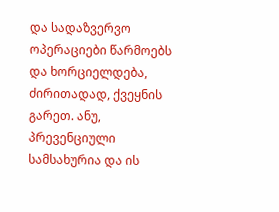და სადაზვერვო ოპერაციები წარმოებს და ხორციელდება, ძირითადად, ქვეყნის გარეთ. ანუ, პრევენციული სამსახურია და ის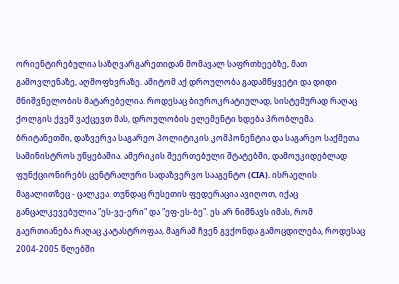ორიენტირებულია საზღვარგარეთიდან მომავალ საფრთხეებზე, მათ გამოვლენაზე, აღმოფხვრაზე. ამიტომ აქ დროულობა გადამწყვეტი და დიდი მნიშვნელობის მატარებელია. როდესაც ბიუროკრატიულად, სისტემურად რაღაც ქოლგის ქვეშ ვაქცევთ მას, დროულობის ელემენტი ხდება პრობლემა. ბრიტანეთში, დაზვერვა საგარეო პოლიტიკის კომპონენტია და საგარეო საქმეთა სამინისტროს უწყებაშია. ამერიკის შეერთებული შტატებში, დამოუკიდებლად ფუნქციონირებს ცენტრალური სადაზვერვო სააგენტო (CIA). ისრაელის მაგალითზეც - ცალკეა. თუნდაც რუსეთის ფედერაცია ავიღოთ, იქაც განცალკევებულია "ეს-ვე-ერი" და "ეფ-ეს-ბე". ეს არ ნიშნავს იმას, რომ გაერთიანება რაღაც კატასტროფაა, მაგრამ ჩვენ გვქონდა გამოცდილება, როდესაც 2004-2005 წლებში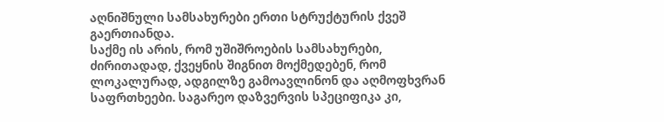აღნიშნული სამსახურები ერთი სტრუქტურის ქვეშ გაერთიანდა.
საქმე ის არის, რომ უშიშროების სამსახურები, ძირითადად, ქვეყნის შიგნით მოქმედებენ, რომ ლოკალურად, ადგილზე გამოავლინონ და აღმოფხვრან საფრთხეები. საგარეო დაზვერვის სპეციფიკა კი,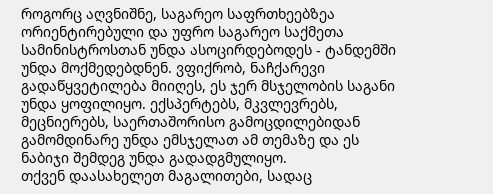როგორც აღვნიშნე, საგარეო საფრთხეებზეა ორიენტირებული და უფრო საგარეო საქმეთა სამინისტროსთან უნდა ასოცირდებოდეს - ტანდემში უნდა მოქმედებდნენ. ვფიქრობ, ნაჩქარევი გადაწყვეტილება მიიღეს, ეს ჯერ მსჯელობის საგანი უნდა ყოფილიყო. ექსპერტებს, მკვლევრებს, მეცნიერებს, საერთაშორისო გამოცდილებიდან გამომდინარე უნდა ემსჯელათ ამ თემაზე და ეს ნაბიჯი შემდეგ უნდა გადადგმულიყო.
თქვენ დაასახელეთ მაგალითები, სადაც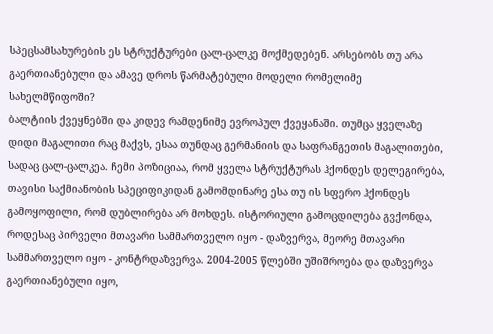სპეცსამსახურების ეს სტრუქტურები ცალ-ცალკე მოქმედებენ. არსებობს თუ არა გაერთიანებული და ამავე დროს წარმატებული მოდელი რომელიმე სახელმწიფოში?
ბალტიის ქვეყნებში და კიდევ რამდენიმე ევროპულ ქვეყანაში. თუმცა ყველაზე დიდი მაგალითი რაც მაქვს, ესაა თუნდაც გერმანიის და საფრანგეთის მაგალითები, სადაც ცალ-ცალკეა. ჩემი პოზიციაა, რომ ყველა სტრუქტურას ჰქონდეს დელეგირება, თავისი საქმიანობის სპეციფიკიდან გამომდინარე ესა თუ ის სფერო ჰქონდეს გამოყოფილი, რომ დუბლირება არ მოხდეს. ისტორიული გამოცდილება გვქონდა, როდესაც პირველი მთავარი სამმართველო იყო - დაზვერვა, მეორე მთავარი სამმართველო იყო - კონტრდაზვერვა. 2004-2005 წლებში უშიშროება და დაზვერვა გაერთიანებული იყო,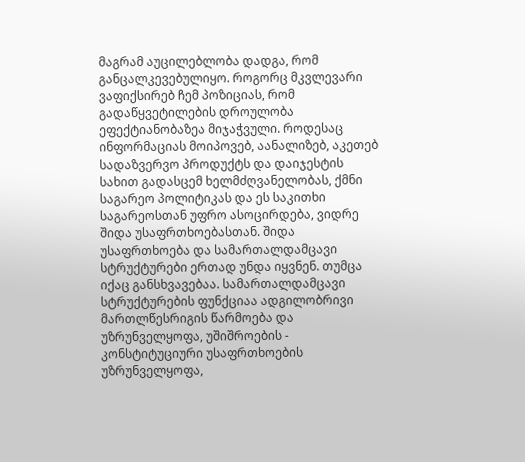მაგრამ აუცილებლობა დადგა, რომ განცალკევებულიყო. როგორც მკვლევარი ვაფიქსირებ ჩემ პოზიციას, რომ გადაწყვეტილების დროულობა ეფექტიანობაზეა მიჯაჭვული. როდესაც ინფორმაციას მოიპოვებ, აანალიზებ, აკეთებ სადაზვერვო პროდუქტს და დაიჯესტის სახით გადასცემ ხელმძღვანელობას, ქმნი საგარეო პოლიტიკას და ეს საკითხი საგარეოსთან უფრო ასოცირდება, ვიდრე შიდა უსაფრთხოებასთან. შიდა უსაფრთხოება და სამართალდამცავი სტრუქტურები ერთად უნდა იყვნენ. თუმცა იქაც განსხვავებაა. სამართალდამცავი სტრუქტურების ფუნქციაა ადგილობრივი მართლწესრიგის წარმოება და უზრუნველყოფა, უშიშროების - კონსტიტუციური უსაფრთხოების უზრუნველყოფა,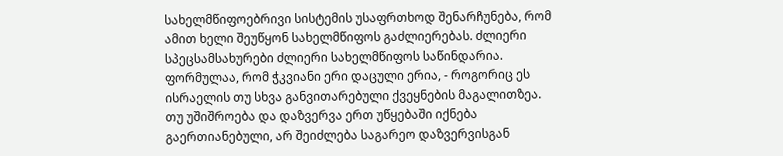სახელმწიფოებრივი სისტემის უსაფრთხოდ შენარჩუნება, რომ ამით ხელი შეუწყონ სახელმწიფოს გაძლიერებას. ძლიერი სპეცსამსახურები ძლიერი სახელმწიფოს საწინდარია. ფორმულაა, რომ ჭკვიანი ერი დაცული ერია, - როგორიც ეს ისრაელის თუ სხვა განვითარებული ქვეყნების მაგალითზეა.
თუ უშიშროება და დაზვერვა ერთ უწყებაში იქნება გაერთიანებული, არ შეიძლება საგარეო დაზვერვისგან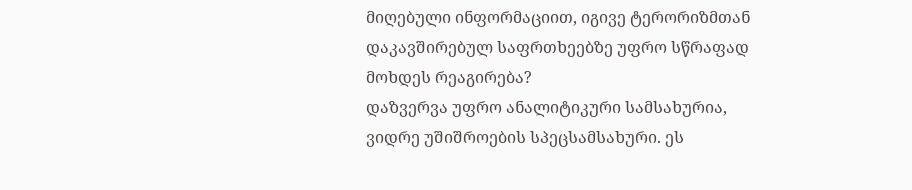მიღებული ინფორმაციით, იგივე ტერორიზმთან დაკავშირებულ საფრთხეებზე უფრო სწრაფად მოხდეს რეაგირება?
დაზვერვა უფრო ანალიტიკური სამსახურია, ვიდრე უშიშროების სპეცსამსახური. ეს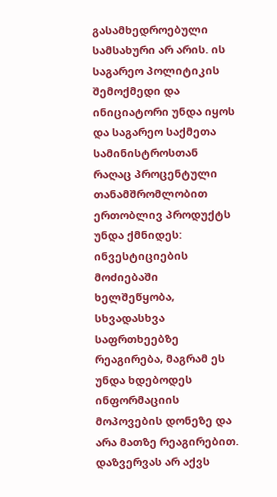გასამხედროებული სამსახური არ არის. ის საგარეო პოლიტიკის შემოქმედი და ინიციატორი უნდა იყოს და საგარეო საქმეთა სამინისტროსთან რაღაც პროცენტული თანამშრომლობით ერთობლივ პროდუქტს უნდა ქმნიდეს: ინვესტიციების მოძიებაში ხელშეწყობა, სხვადასხვა საფრთხეებზე რეაგირება, მაგრამ ეს უნდა ხდებოდეს ინფორმაციის მოპოვების დონეზე და არა მათზე რეაგირებით. დაზვერვას არ აქვს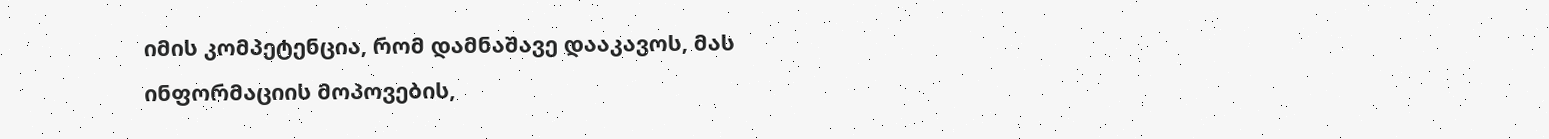იმის კომპეტენცია, რომ დამნაშავე დააკავოს, მას ინფორმაციის მოპოვების,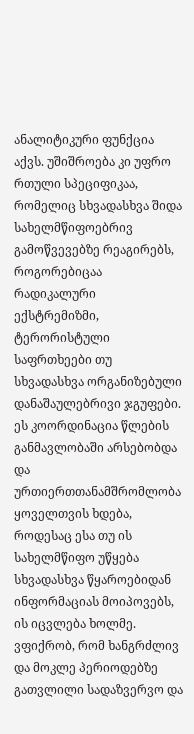ანალიტიკური ფუნქცია აქვს. უშიშროება კი უფრო რთული სპეციფიკაა, რომელიც სხვადასხვა შიდა სახელმწიფოებრივ გამოწვევებზე რეაგირებს, როგორებიცაა რადიკალური ექსტრემიზმი, ტერორისტული საფრთხეები თუ სხვადასხვა ორგანიზებული დანაშაულებრივი ჯგუფები. ეს კოორდინაცია წლების განმავლობაში არსებობდა და ურთიერთთანამშრომლობა ყოველთვის ხდება, როდესაც ესა თუ ის სახელმწიფო უწყება სხვადასხვა წყაროებიდან ინფორმაციას მოიპოვებს, ის იცვლება ხოლმე. ვფიქრობ, რომ ხანგრძლივ და მოკლე პერიოდებზე გათვლილი სადაზვერვო და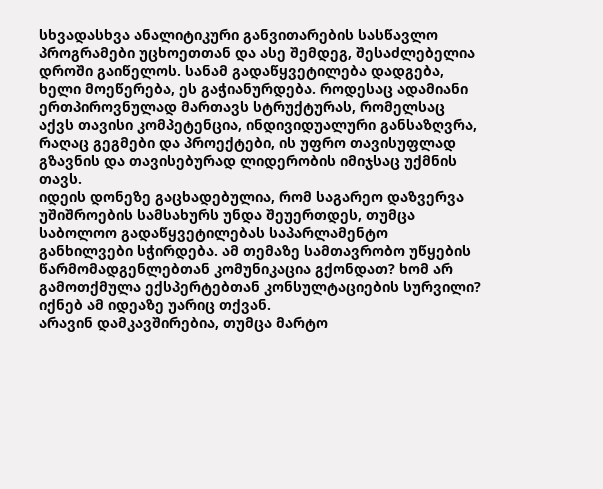სხვადასხვა ანალიტიკური განვითარების სასწავლო პროგრამები უცხოეთთან და ასე შემდეგ, შესაძლებელია დროში გაიწელოს. სანამ გადაწყვეტილება დადგება, ხელი მოეწერება, ეს გაჭიანურდება. როდესაც ადამიანი ერთპიროვნულად მართავს სტრუქტურას, რომელსაც აქვს თავისი კომპეტენცია, ინდივიდუალური განსაზღვრა, რაღაც გეგმები და პროექტები, ის უფრო თავისუფლად გზავნის და თავისებურად ლიდერობის იმიჯსაც უქმნის თავს.
იდეის დონეზე გაცხადებულია, რომ საგარეო დაზვერვა უშიშროების სამსახურს უნდა შეუერთდეს, თუმცა საბოლოო გადაწყვეტილებას საპარლამენტო განხილვები სჭირდება. ამ თემაზე სამთავრობო უწყების წარმომადგენლებთან კომუნიკაცია გქონდათ? ხომ არ გამოთქმულა ექსპერტებთან კონსულტაციების სურვილი? იქნებ ამ იდეაზე უარიც თქვან.
არავინ დამკავშირებია, თუმცა მარტო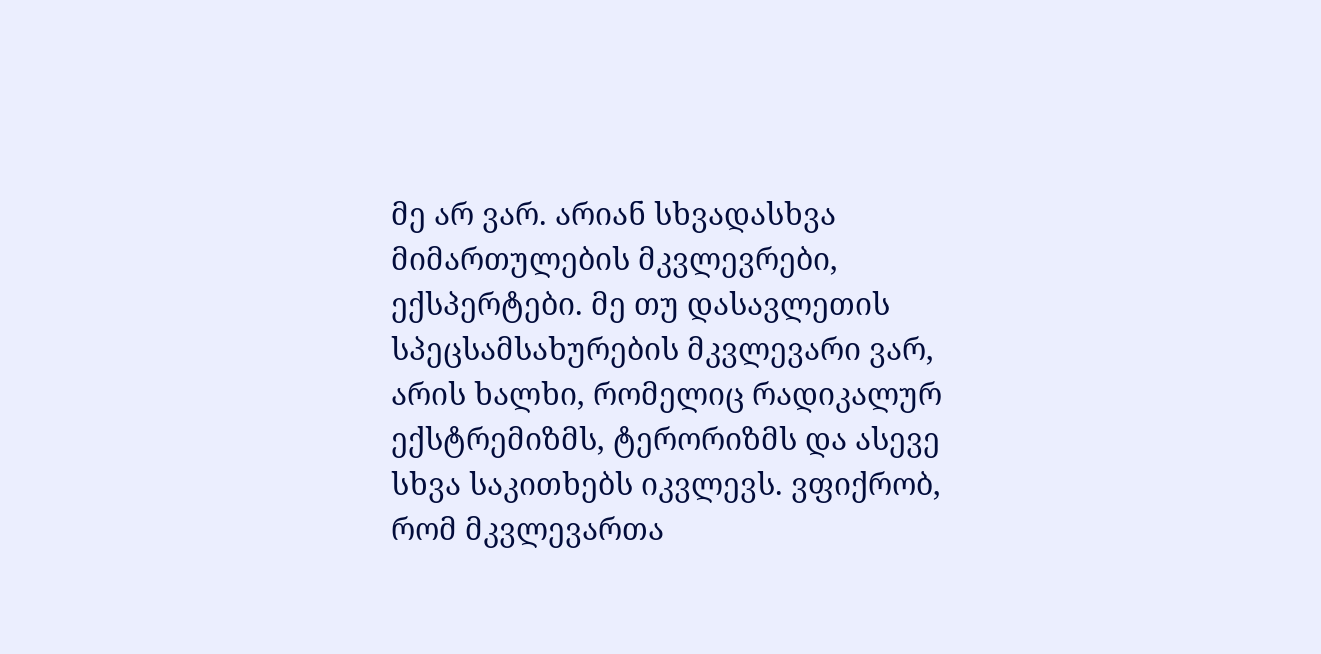მე არ ვარ. არიან სხვადასხვა მიმართულების მკვლევრები, ექსპერტები. მე თუ დასავლეთის სპეცსამსახურების მკვლევარი ვარ, არის ხალხი, რომელიც რადიკალურ ექსტრემიზმს, ტერორიზმს და ასევე სხვა საკითხებს იკვლევს. ვფიქრობ, რომ მკვლევართა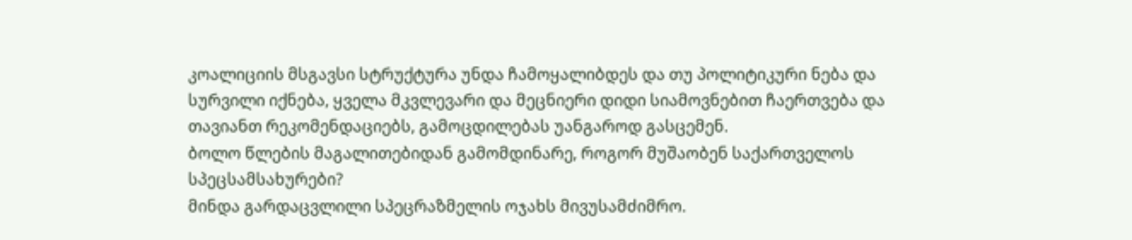კოალიციის მსგავსი სტრუქტურა უნდა ჩამოყალიბდეს და თუ პოლიტიკური ნება და სურვილი იქნება, ყველა მკვლევარი და მეცნიერი დიდი სიამოვნებით ჩაერთვება და თავიანთ რეკომენდაციებს, გამოცდილებას უანგაროდ გასცემენ.
ბოლო წლების მაგალითებიდან გამომდინარე, როგორ მუშაობენ საქართველოს სპეცსამსახურები?
მინდა გარდაცვლილი სპეცრაზმელის ოჯახს მივუსამძიმრო.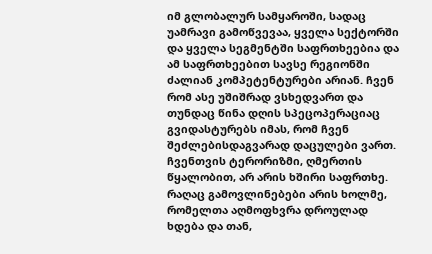იმ გლობალურ სამყაროში, სადაც უამრავი გამოწვევაა, ყველა სექტორში და ყველა სეგმენტში საფრთხეებია და ამ საფრთხეებით სავსე რეგიონში ძალიან კომპეტენტურები არიან. ჩვენ რომ ასე უშიშრად ვსხედვართ და თუნდაც წინა დღის სპეცოპერაციაც გვიდასტურებს იმას, რომ ჩვენ შეძლებისდაგვარად დაცულები ვართ. ჩვენთვის ტერორიზმი, ღმერთის წყალობით, არ არის ხშირი საფრთხე. რაღაც გამოვლინებები არის ხოლმე, რომელთა აღმოფხვრა დროულად ხდება და თან,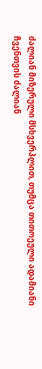ძალიან მიზერული მსხვერპლით, თუმცა თითოეული ადამიანი ჩვენთვის ძალიან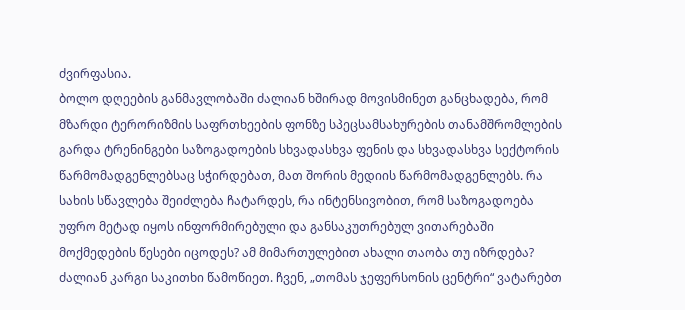ძვირფასია.
ბოლო დღეების განმავლობაში ძალიან ხშირად მოვისმინეთ განცხადება, რომ მზარდი ტერორიზმის საფრთხეების ფონზე სპეცსამსახურების თანამშრომლების გარდა ტრენინგები საზოგადოების სხვადასხვა ფენის და სხვადასხვა სექტორის წარმომადგენლებსაც სჭირდებათ, მათ შორის მედიის წარმომადგენლებს. რა სახის სწავლება შეიძლება ჩატარდეს, რა ინტენსივობით, რომ საზოგადოება უფრო მეტად იყოს ინფორმირებული და განსაკუთრებულ ვითარებაში მოქმედების წესები იცოდეს? ამ მიმართულებით ახალი თაობა თუ იზრდება?
ძალიან კარგი საკითხი წამოწიეთ. ჩვენ, „თომას ჯეფერსონის ცენტრი“ ვატარებთ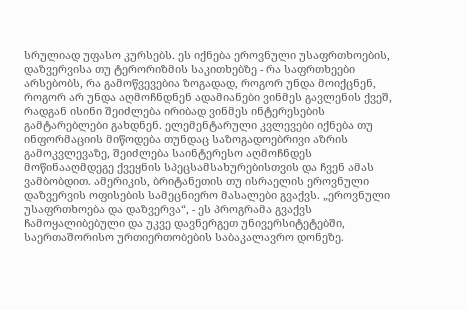სრულიად უფასო კურსებს. ეს იქნება ეროვნული უსაფრთხოების, დაზვერვისა თუ ტერორიზმის საკითხებზე - რა საფრთხეები არსებობს, რა გამოწვევებია ზოგადად, როგორ უნდა მოიქცნენ, როგორ არ უნდა აღმოჩნდნენ ადამიანები ვინმეს გავლენის ქვეშ, რადგან ისინი შეიძლება ირიბად ვინმეს ინტერესების გამტარებლები გახდნენ. ელემენტარული კვლევები იქნება თუ ინფორმაციის მიწოდება თუნდაც საზოგადოებრივი აზრის გამოკვლევაზე, შეიძლება საინტერესო აღმოჩნდეს მოწინააღმდეგე ქვეყნის სპეცსამსახურებისთვის და ჩვენ ამას ვამბობდით. ამერიკის, ბრიტანეთის თუ ისრაელის ეროვნული დაზვერვის ოფისების სამეცნიერო მასალები გვაქვს. „ეროვნული უსაფრთხოება და დაზვერვა“, - ეს პროგრამა გვაქვს ჩამოყალიბებული და უკვე დავნერგეთ უნივერსიტეტებში, საერთაშორისო ურთიერთობების საბაკალავრო დონეზე.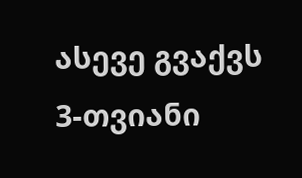ასევე გვაქვს 3-თვიანი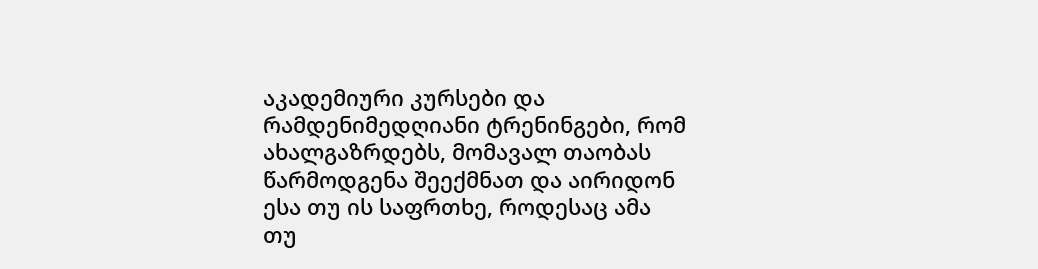აკადემიური კურსები და რამდენიმედღიანი ტრენინგები, რომ ახალგაზრდებს, მომავალ თაობას წარმოდგენა შეექმნათ და აირიდონ ესა თუ ის საფრთხე, როდესაც ამა თუ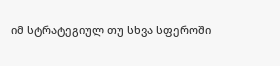იმ სტრატეგიულ თუ სხვა სფეროში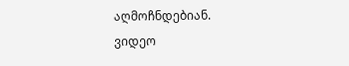აღმოჩნდებიან.
ვიდეო